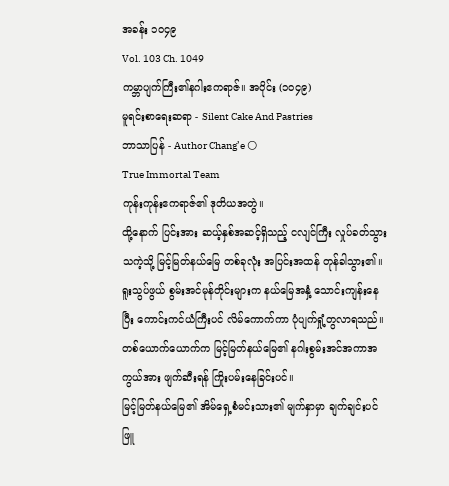အခန်း ၁၀၄၉
Vol. 103 Ch. 1049
ကမ္ဘာပျက်ကြီး၏နဂါးဧကရာဇ်။ အပိုင်း (၁၀၄၉)
မူရင်းစာရေးဆရာ - Silent Cake And Pastries
ဘာသာပြန် - Author Chang’e 🌕
True Immortal Team
ကုန်းကုန်းဧကရာဇ်၏ ဒုတိယအတွဲ။
ထို့နောက် ပြင်းအား ဆယ့်နှစ်အဆင့်ရှိသည့် ငလျင်ကြီး လှုပ်ခတ်သွားသကဲ့သို့ မြင့်မြတ်နယ်မြေ တစ်ခုလုံး အပြင်းအထန် တုန်ခါသွား၏။ ရူးသွပ်ဖွယ် စွမ်းအင်မုန်တိုင်းများက နယ်မြေအနှံ့ သောင်းကျန်းနေပြီး ကောင်းကင်ယံကြီးပင် လိမ်ကောက်ကာ ပုံပျက်ရှုံ့တွလာရသည်။
တစ်ယောက်ယောက်က မြင့်မြတ်နယ်မြေ၏ နဂါးစွမ်းအင်အကာအကွယ်အား ဖျက်ဆီးရန် ကြိုးပမ်းနေခြင်းပင်။
မြင့်မြတ်နယ်မြေ၏ အိမ်ရှေ့စံမင်းသား၏ မျက်နှာမှာ ချက်ချင်းပင် ဖြူ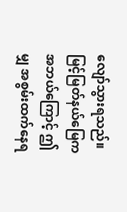လျော်သွားရသည်။ မြင့်မြတ်နယ်မြေက အဘယ်ကြောင့် ဤမျှ အစွမ်းထက်နေရ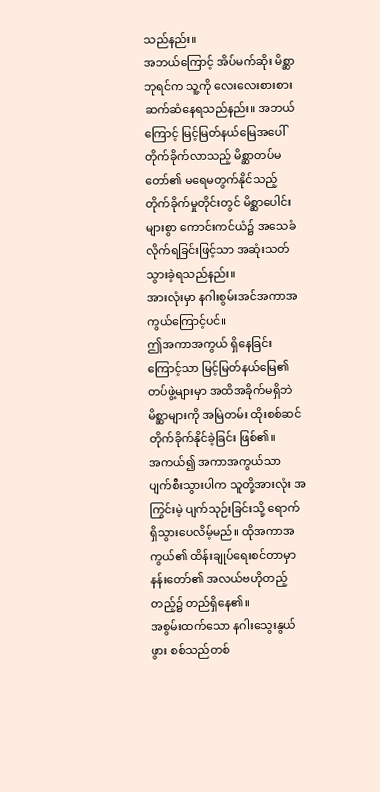သည်နည်း။
အဘယ်ကြောင့် အိပ်မက်ဆိုး မိစ္ဆာဘုရင်က သူ့ကို လေးလေးစားစား ဆက်ဆံနေရသည်နည်း။ အဘယ်ကြောင့် မြင့်မြတ်နယ်မြေအပေါ် တိုက်ခိုက်လာသည့် မိစ္ဆာတပ်မတော်၏ မရေမတွက်နိုင်သည့် တိုက်ခိုက်မှုတိုင်းတွင် မိစ္ဆာပေါင်းများစွာ ကောင်းကင်ယံ၌ အသေခံလိုက်ရခြင်းဖြင့်သာ အဆုံးသတ်သွားခဲ့ရသည်နည်း။
အားလုံးမှာ နဂါးစွမ်းအင်အကာအကွယ်ကြောင့်ပင်။
ဤအကာအကွယ် ရှိနေခြင်းကြောင့်သာ မြင့်မြတ်နယ်မြေ၏ တပ်ဖွဲ့များမှာ အထိအခိုက်မရှိဘဲ မိစ္ဆာများကို အမြဲတမ်း ထိုးစစ်ဆင် တိုက်ခိုက်နိုင်ခဲ့ခြင်း ဖြစ်၏။
အကယ်၍ အကာအကွယ်သာ ပျက်စီးသွားပါက သူတို့အားလုံး အကြွင်းမဲ့ ပျက်သုဉ်းခြင်းသို့ ရောက်ရှိသွားပေလိမ့်မည်။ ထိုအကာအကွယ်၏ ထိန်းချုပ်ရေးစင်တာမှာ နန်းတော်၏ အလယ်ဗဟိုတည့်တည့်၌ တည်ရှိနေ၏။
အစွမ်းထက်သော နဂါးသွေးနွယ်ဖွား စစ်သည်တစ်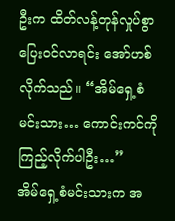ဦးက ထိတ်လန့်တုန်လှုပ်စွာ ပြေးဝင်လာရင်း အော်ဟစ်လိုက်သည်။ “အိမ်ရှေ့စံမင်းသား… ကောင်းကင်ကို ကြည့်လိုက်ပါဦး…”
အိမ်ရှေ့စံမင်းသားက အ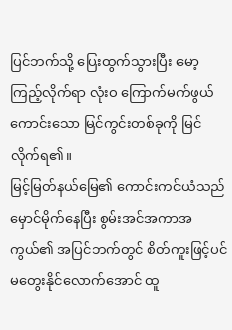ပြင်ဘက်သို့ ပြေးထွက်သွားပြီး မော့ကြည့်လိုက်ရာ လုံးဝ ကြောက်မက်ဖွယ်ကောင်းသော မြင်ကွင်းတစ်ခုကို မြင်လိုက်ရ၏။
မြင့်မြတ်နယ်မြေ၏ ကောင်းကင်ယံသည် မှောင်မိုက်နေပြီး စွမ်းအင်အကာအကွယ်၏ အပြင်ဘက်တွင် စိတ်ကူးဖြင့်ပင် မတွေးနိုင်လောက်အောင် ထူ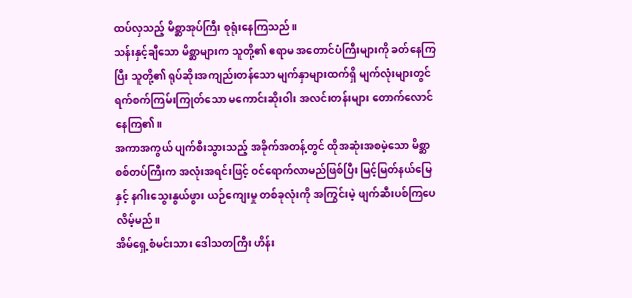ထပ်လှသည့် မိစ္ဆာအုပ်ကြီး စုရုံးနေကြသည်။
သန်းနှင့်ချီသော မိစ္ဆာများက သူတို့၏ ဧရာမ အတောင်ပံကြီးများကို ခတ်နေကြပြီး သူတို့၏ ရုပ်ဆိုးအကျည်းတန်သော မျက်နှာများထက်ရှိ မျက်လုံးများတွင် ရက်စက်ကြမ်းကြုတ်သော မကောင်းဆိုးဝါး အလင်းတန်းများ တောက်လောင်နေကြ၏။
အကာအကွယ် ပျက်စီးသွားသည့် အခိုက်အတန့်တွင် ထိုအဆုံးအစမဲ့သော မိစ္ဆာစစ်တပ်ကြီးက အလုံးအရင်းဖြင့် ဝင်ရောက်လာမည်ဖြစ်ပြီး မြင့်မြတ်နယ်မြေနှင့် နဂါးသွေးနွယ်ဖွား ယဉ်ကျေးမှု တစ်ခုလုံးကို အကြွင်းမဲ့ ဖျက်ဆီးပစ်ကြပေလိမ့်မည်။
အိမ်ရှေ့စံမင်းသား ဒေါသတကြီး ဟိန်း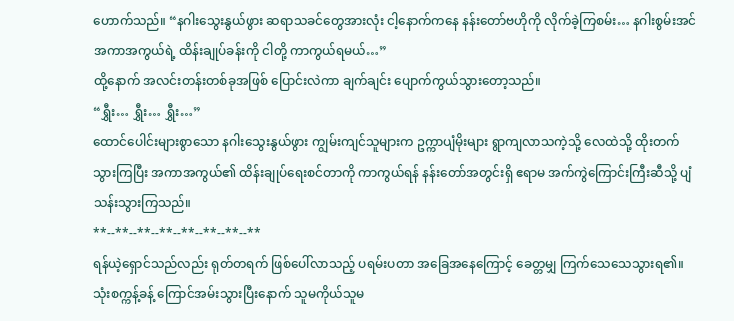ဟောက်သည်။ “နဂါးသွေးနွယ်ဖွား ဆရာသခင်တွေအားလုံး ငါ့နောက်ကနေ နန်းတော်ဗဟိုကို လိုက်ခဲ့ကြစမ်း… နဂါးစွမ်းအင်အကာအကွယ်ရဲ့ ထိန်းချုပ်ခန်းကို ငါတို့ ကာကွယ်ရမယ်…”
ထို့နောက် အလင်းတန်းတစ်ခုအဖြစ် ပြောင်းလဲကာ ချက်ချင်း ပျောက်ကွယ်သွားတော့သည်။
“ရွှီး… ရွှီး… ရွှီး…”
ထောင်ပေါင်းများစွာသော နဂါးသွေးနွယ်ဖွား ကျွမ်းကျင်သူများက ဥက္ကာပျံမိုးများ ရွာကျလာသကဲ့သို့ လေထဲသို့ ထိုးတက်သွားကြပြီး အကာအကွယ်၏ ထိန်းချုပ်ရေးစင်တာကို ကာကွယ်ရန် နန်းတော်အတွင်းရှိ ဧရာမ အက်ကွဲကြောင်းကြီးဆီသို့ ပျံသန်းသွားကြသည်။
**--**--**--**--**--**--**--**
ရန်ယဲ့ရှောင်သည်လည်း ရုတ်တရက် ဖြစ်ပေါ်လာသည့် ပရမ်းပတာ အခြေအနေကြောင့် ခေတ္တမျှ ကြက်သေသေသွားရ၏။ သုံးစက္ကန့်ခန့် ကြောင်အမ်းသွားပြီးနောက် သူမကိုယ်သူမ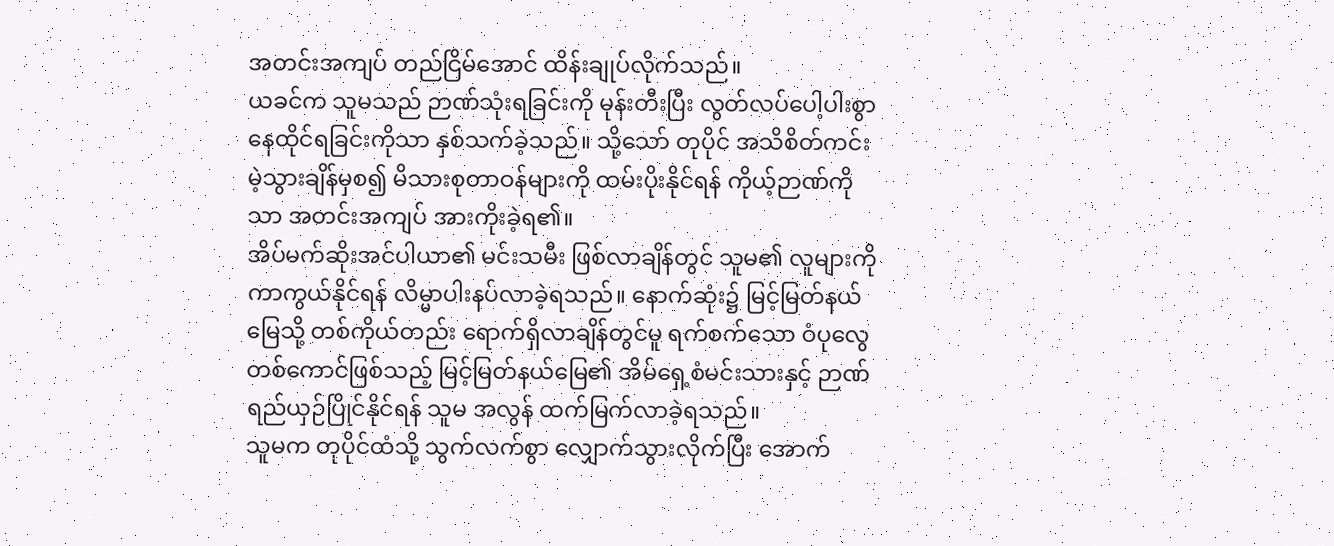အတင်းအကျပ် တည်ငြိမ်အောင် ထိန်းချုပ်လိုက်သည်။
ယခင်က သူမသည် ဉာဏ်သုံးရခြင်းကို မုန်းတီးပြီး လွတ်လပ်ပေါ့ပါးစွာ နေထိုင်ရခြင်းကိုသာ နှစ်သက်ခဲ့သည်။ သို့သော် တုပိုင် အသိစိတ်ကင်းမဲ့သွားချိန်မှစ၍ မိသားစုတာဝန်များကို ထမ်းပိုးနိုင်ရန် ကိုယ့်ဉာဏ်ကိုသာ အတင်းအကျပ် အားကိုးခဲ့ရ၏။
အိပ်မက်ဆိုးအင်ပါယာ၏ မင်းသမီး ဖြစ်လာချိန်တွင် သူမ၏ လူများကို ကာကွယ်နိုင်ရန် လိမ္မာပါးနပ်လာခဲ့ရသည်။ နောက်ဆုံး၌ မြင့်မြတ်နယ်မြေသို့ တစ်ကိုယ်တည်း ရောက်ရှိလာချိန်တွင်မူ ရက်စက်သော ဝံပုလွေတစ်ကောင်ဖြစ်သည့် မြင့်မြတ်နယ်မြေ၏ အိမ်ရှေ့စံမင်းသားနှင့် ဉာဏ်ရည်ယှဉ်ပြိုင်နိုင်ရန် သူမ အလွန် ထက်မြက်လာခဲ့ရသည်။
သူမက တုပိုင်ထံသို့ သွက်လက်စွာ လျှောက်သွားလိုက်ပြီး အောက်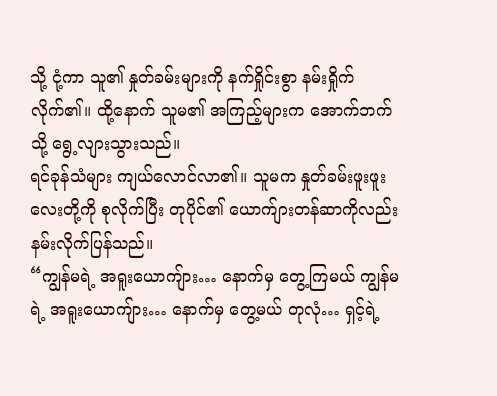သို့ ငုံ့ကာ သူ၏ နှုတ်ခမ်းများကို နက်ရှိုင်းစွာ နမ်းရှိုက်လိုက်၏။ ထို့နောက် သူမ၏ အကြည့်များက အောက်ဘက်သို့ ရွေ့လျားသွားသည်။
ရင်ခုန်သံများ ကျယ်လောင်လာ၏။ သူမက နှုတ်ခမ်းဖူးဖူးလေးတို့ကို စုလိုက်ပြီး တုပိုင်၏ ယောက်ျားတန်ဆာကိုလည်း နမ်းလိုက်ပြန်သည်။
“ကျွန်မရဲ့ အရူးယောကျ်ား… နောက်မှ တွေ့ကြမယ် ကျွန်မရဲ့ အရူးယောကျ်ား… နောက်မှ တွေ့မယ် တုလုံ… ရှင့်ရဲ့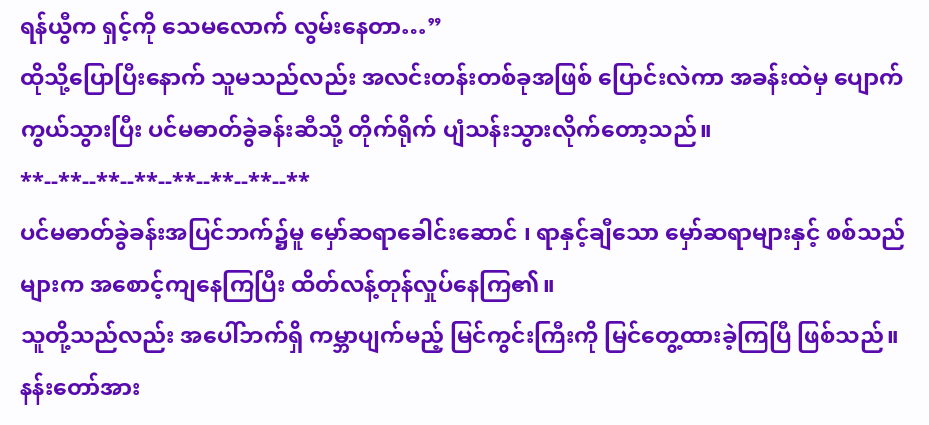ရန်ယွီက ရှင့်ကို သေမလောက် လွမ်းနေတာ…”
ထိုသို့ပြောပြီးနောက် သူမသည်လည်း အလင်းတန်းတစ်ခုအဖြစ် ပြောင်းလဲကာ အခန်းထဲမှ ပျောက်ကွယ်သွားပြီး ပင်မဓာတ်ခွဲခန်းဆီသို့ တိုက်ရိုက် ပျံသန်းသွားလိုက်တော့သည်။
**--**--**--**--**--**--**--**
ပင်မဓာတ်ခွဲခန်းအပြင်ဘက်၌မူ မှော်ဆရာခေါင်းဆောင် ၊ ရာနှင့်ချီသော မှော်ဆရာများနှင့် စစ်သည်များက အစောင့်ကျနေကြပြီး ထိတ်လန့်တုန်လှုပ်နေကြ၏။
သူတို့သည်လည်း အပေါ်ဘက်ရှိ ကမ္ဘာပျက်မည့် မြင်ကွင်းကြီးကို မြင်တွေ့ထားခဲ့ကြပြီ ဖြစ်သည်။ နန်းတော်အား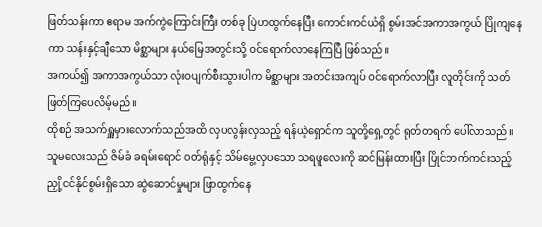ဖြတ်သန်းကာ ဧရာမ အက်ကွဲကြောင်းကြီး တစ်ခု ပြဲဟထွက်နေပြီး ကောင်းကင်ယံရှိ စွမ်းအင်အကာအကွယ် ပြိုကျနေကာ သန်းနှင့်ချီသော မိစ္ဆာများ နယ်မြေအတွင်းသို့ ဝင်ရောက်လာနေကြပြီ ဖြစ်သည်။
အကယ်၍ အကာအကွယ်သာ လုံးဝပျက်စီးသွားပါက မိစ္ဆာများ အတင်းအကျပ် ဝင်ရောက်လာပြီး လူတိုင်းကို သတ်ဖြတ်ကြပေလိမ့်မည်။
ထိုစဉ် အသက်ရှူမှားလောက်သည်အထိ လှပလွန်းလှသည့် ရန်ယဲ့ရှောင်က သူတို့ရှေ့တွင် ရုတ်တရက် ပေါ်လာသည်။ သူမလေးသည် ဇိမ်ခံ ခရမ်းရောင် ဝတ်ရုံနှင့် သိမ်မွေ့လှပသော သရဖူလေးကို ဆင်မြန်းထားပြီး ပြိုင်ဘက်ကင်းသည့် ညှို့ငင်နိုင်စွမ်းရှိသော ဆွဲဆောင်မှုများ ဖြာထွက်နေ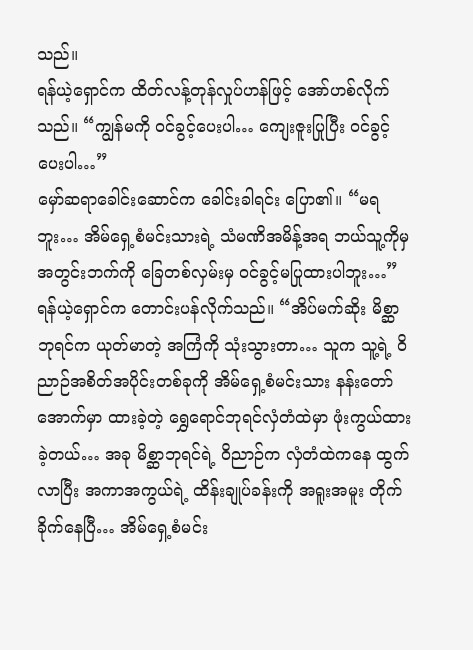သည်။
ရန်ယဲ့ရှောင်က ထိတ်လန့်တုန်လှုပ်ဟန်ဖြင့် အော်ဟစ်လိုက်သည်။ “ကျွန်မကို ဝင်ခွင့်ပေးပါ… ကျေးဇူးပြုပြီး ဝင်ခွင့်ပေးပါ…”
မှော်ဆရာခေါင်းဆောင်က ခေါင်းခါရင်း ပြော၏။ “မရဘူး… အိမ်ရှေ့စံမင်းသားရဲ့ သံမဏိအမိန့်အရ ဘယ်သူ့ကိုမှ အတွင်းဘက်ကို ခြေတစ်လှမ်းမှ ဝင်ခွင့်မပြုထားပါဘူး…”
ရန်ယဲ့ရှောင်က တောင်းပန်လိုက်သည်။ “အိပ်မက်ဆိုး မိစ္ဆာဘုရင်က ယုတ်မာတဲ့ အကြံကို သုံးသွားတာ… သူက သူ့ရဲ့ ဝိညာဉ်အစိတ်အပိုင်းတစ်ခုကို အိမ်ရှေ့စံမင်းသား နန်းတော်အောက်မှာ ထားခဲ့တဲ့ ရွှေရောင်ဘုရင်လှံတံထဲမှာ ဖုံးကွယ်ထားခဲ့တယ်… အခု မိစ္ဆာဘုရင်ရဲ့ ဝိညာဉ်က လှံတံထဲကနေ ထွက်လာပြီး အကာအကွယ်ရဲ့ ထိန်းချုပ်ခန်းကို အရူးအမူး တိုက်ခိုက်နေပြီ… အိမ်ရှေ့စံမင်း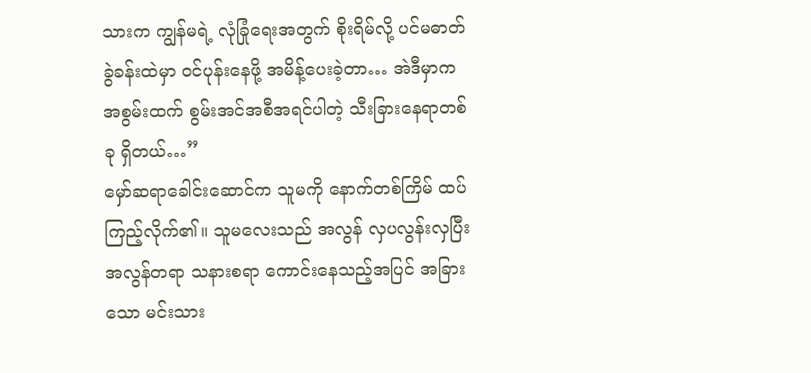သားက ကျွန်မရဲ့ လုံခြုံရေးအတွက် စိုးရိမ်လို့ ပင်မဓာတ်ခွဲခန်းထဲမှာ ဝင်ပုန်းနေဖို့ အမိန့်ပေးခဲ့တာ… အဲဒီမှာက အစွမ်းထက် စွမ်းအင်အစီအရင်ပါတဲ့ သီးခြားနေရာတစ်ခု ရှိတယ်…”
မှော်ဆရာခေါင်းဆောင်က သူမကို နောက်တစ်ကြိမ် ထပ်ကြည့်လိုက်၏။ သူမလေးသည် အလွန် လှပလွန်းလှပြီး အလွန်တရာ သနားစရာ ကောင်းနေသည့်အပြင် အခြားသော မင်းသား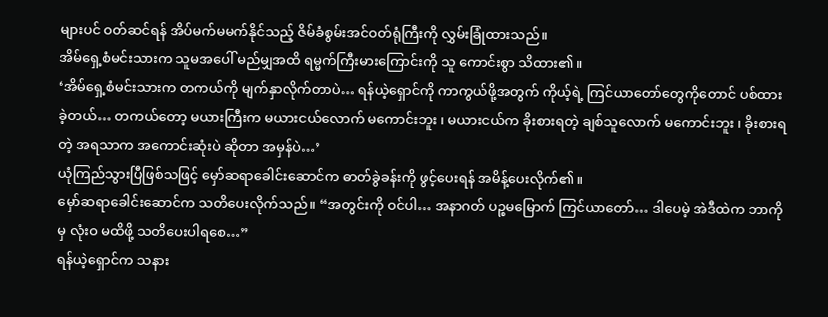များပင် ဝတ်ဆင်ရန် အိပ်မက်မမက်နိုင်သည့် ဇိမ်ခံစွမ်းအင်ဝတ်ရုံကြီးကို လွှမ်းခြုံထားသည်။
အိမ်ရှေ့စံမင်းသားက သူမအပေါ် မည်မျှအထိ ရမ္မက်ကြီးမားကြောင်းကို သူ ကောင်းစွာ သိထား၏။
‘အိမ်ရှေ့စံမင်းသားက တကယ်ကို မျက်နှာလိုက်တာပဲ… ရန်ယဲ့ရှောင်ကို ကာကွယ်ဖို့အတွက် ကိုယ့်ရဲ့ ကြင်ယာတော်တွေကိုတောင် ပစ်ထားခဲ့တယ်… တကယ်တော့ မယားကြီးက မယားငယ်လောက် မကောင်းဘူး ၊ မယားငယ်က ခိုးစားရတဲ့ ချစ်သူလောက် မကောင်းဘူး ၊ ခိုးစားရတဲ့ အရသာက အကောင်းဆုံးပဲ ဆိုတာ အမှန်ပဲ…’
ယုံကြည်သွားပြီဖြစ်သဖြင့် မှော်ဆရာခေါင်းဆောင်က ဓာတ်ခွဲခန်းကို ဖွင့်ပေးရန် အမိန့်ပေးလိုက်၏။
မှော်ဆရာခေါင်းဆောင်က သတိပေးလိုက်သည်။ “အတွင်းကို ဝင်ပါ… အနာဂတ် ပဉ္စမမြောက် ကြင်ယာတော်… ဒါပေမဲ့ အဲဒီထဲက ဘာကိုမှ လုံးဝ မထိဖို့ သတိပေးပါရစေ…”
ရန်ယဲ့ရှောင်က သနား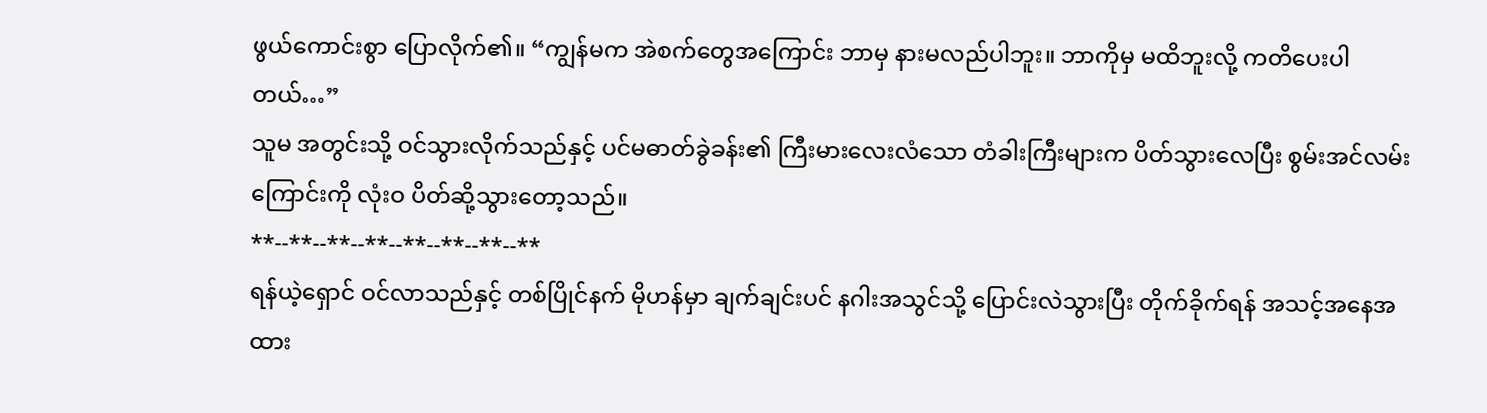ဖွယ်ကောင်းစွာ ပြောလိုက်၏။ “ကျွန်မက အဲစက်တွေအကြောင်း ဘာမှ နားမလည်ပါဘူး။ ဘာကိုမှ မထိဘူးလို့ ကတိပေးပါတယ်…”
သူမ အတွင်းသို့ ဝင်သွားလိုက်သည်နှင့် ပင်မဓာတ်ခွဲခန်း၏ ကြီးမားလေးလံသော တံခါးကြီးများက ပိတ်သွားလေပြီး စွမ်းအင်လမ်းကြောင်းကို လုံးဝ ပိတ်ဆို့သွားတော့သည်။
**--**--**--**--**--**--**--**
ရန်ယဲ့ရှောင် ဝင်လာသည်နှင့် တစ်ပြိုင်နက် မိုဟန်မှာ ချက်ချင်းပင် နဂါးအသွင်သို့ ပြောင်းလဲသွားပြီး တိုက်ခိုက်ရန် အသင့်အနေအထား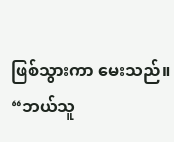ဖြစ်သွားကာ မေးသည်။
“ဘယ်သူ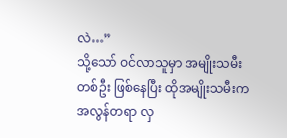လဲ…”
သို့သော် ဝင်လာသူမှာ အမျိုးသမီးတစ်ဦး ဖြစ်နေပြီး ထိုအမျိုးသမီးက အလွန်တရာ လှ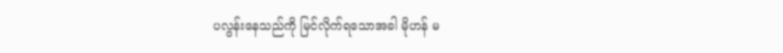ပလွန်းနေသည်ကို မြင်လိုက်ရသောအခါ မိုဟန် မ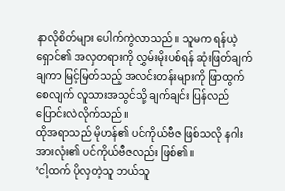နာလိုစိတ်များ ပေါက်ကွဲလာသည်။ သူမက ရန်ယဲ့ရှောင်၏ အလှတရားကို လွှမ်းမိုးပစ်ရန် ဆုံးဖြတ်ချက်ချကာ မြင့်မြတ်သည့် အလင်းတန်းများကို ဖြာထွက်စေလျက် လူသားအသွင်သို့ ချက်ချင်း ပြန်လည်ပြောင်းလဲလိုက်သည်။
ထိုအရာသည် မိုဟန်၏ ပင်ကိုယ်ဗီဇ ဖြစ်သလို နဂါးအားလုံး၏ ပင်ကိုယ်ဗီဇလည်း ဖြစ်၏။
‘ငါ့ထက် ပိုလှတဲ့သူ ဘယ်သူ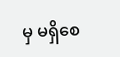မှ မရှိစေ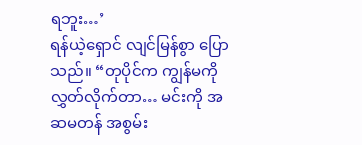ရဘူး…’
ရန်ယဲ့ရှောင် လျင်မြန်စွာ ပြောသည်။ “တုပိုင်က ကျွန်မကို လွှတ်လိုက်တာ… မင်းကို အဆမတန် အစွမ်း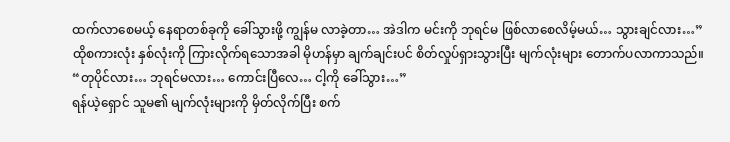ထက်လာစေမယ့် နေရာတစ်ခုကို ခေါ်သွားဖို့ ကျွန်မ လာခဲ့တာ… အဲဒါက မင်းကို ဘုရင်မ ဖြစ်လာစေလိမ့်မယ်… သွားချင်လား…”
ထိုစကားလုံး နှစ်လုံးကို ကြားလိုက်ရသောအခါ မိုဟန်မှာ ချက်ချင်းပင် စိတ်လှုပ်ရှားသွားပြီး မျက်လုံးများ တောက်ပလာကာသည်။ “တုပိုင်လား… ဘုရင်မလား… ကောင်းပြီလေ… ငါ့ကို ခေါ်သွား…”
ရန်ယဲ့ရှောင် သူမ၏ မျက်လုံးများကို မှိတ်လိုက်ပြီး စက်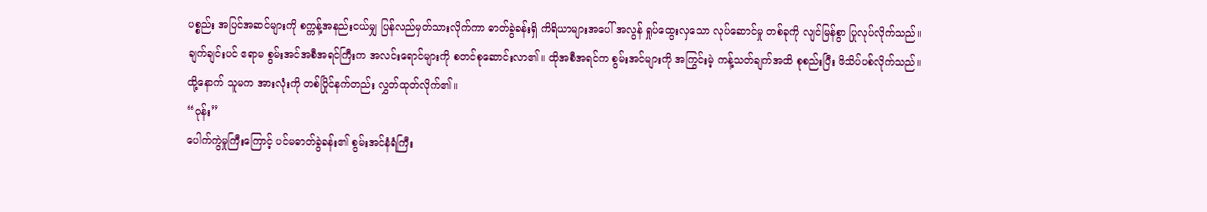ပစ္စည်း အပြင်အဆင်များကို စက္ကန့်အနည်းငယ်မျှ ပြန်လည်မှတ်သားလိုက်ကာ ဓာတ်ခွဲခန်းရှိ ကိရိယာများအပေါ် အလွန် ရှုပ်ထွေးလှသော လုပ်ဆောင်မှု တစ်ခုကို လျင်မြန်စွာ ပြုလုပ်လိုက်သည်။
ချက်ချင်းပင် ဧရာမ စွမ်းအင်အစီအရင်ကြီးက အလင်းရောင်များကို စတင်စုဆောင်းလာ၏။ ထိုအစီအရင်က စွမ်းအင်များကို အကြွင်းမဲ့ ကန့်သတ်ချက်အထိ စုစည်းပြီး ဖိသိပ်ပစ်လိုက်သည်။
ထို့နောက် သူမက အားလုံးကို တစ်ပြိုင်နက်တည်း လွှတ်ထုတ်လိုက်၏။
“ဝုန်း”
ပေါက်ကွဲမှုကြီးကြောင့် ပင်မဓာတ်ခွဲခန်း၏ စွမ်းအင်နံရံကြီး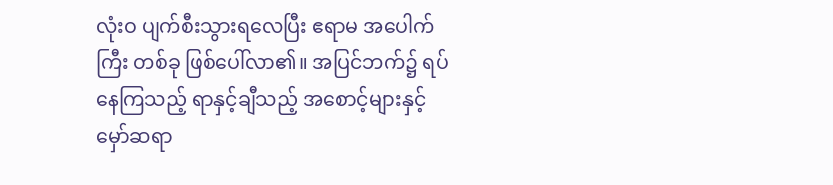လုံးဝ ပျက်စီးသွားရလေပြီး ဧရာမ အပေါက်ကြီး တစ်ခု ဖြစ်ပေါ်လာ၏။ အပြင်ဘက်၌ ရပ်နေကြသည့် ရာနှင့်ချီသည့် အစောင့်များနှင့် မှော်ဆရာ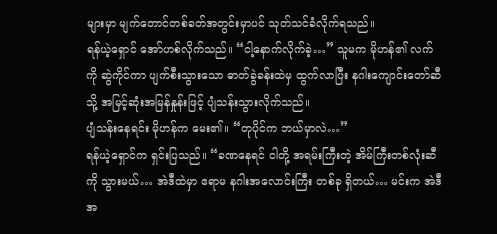များမှာ မျက်တောင်တစ်ခတ်အတွင်းမှာပင် သုတ်သင်ခံလိုက်ရသည်။
ရန်ယဲ့ရှောင် အော်ဟစ်လိုက်သည်။ “ငါ့နောက်လိုက်ခဲ့…” သူမက မိုဟန်၏ လက်ကို ဆွဲကိုင်ကာ ပျက်စီးသွားသော ဓာတ်ခွဲခန်းထဲမှ ထွက်လာပြီး နဂါးကျောင်းတော်ဆီသို့ အမြင့်ဆုံးအမြန်နှုန်းဖြင့် ပျံသန်းသွားလိုက်သည်။
ပျံသန်းနေရင်း မိုဟန်က မေး၏။ “တုပိုင်က ဘယ်မှာလဲ…”
ရန်ယဲ့ရှောင်က ရှင်းပြသည်။ “ခဏနေရင် ငါတို့ အရမ်းကြီးတဲ့ အိမ်ကြီးတစ်လုံးဆီကို သွားမယ်… အဲဒီထဲမှာ ဧရာမ နဂါးအလောင်းကြီး တစ်ခု ရှိတယ်… မင်းက အဲဒီအ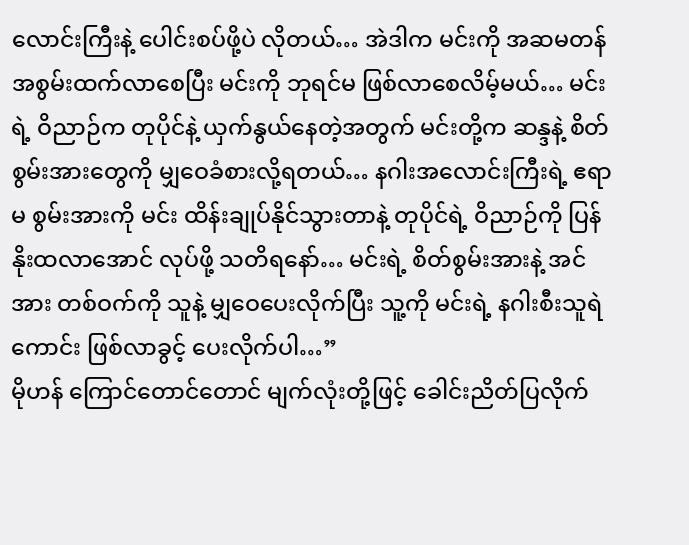လောင်းကြီးနဲ့ ပေါင်းစပ်ဖို့ပဲ လိုတယ်… အဲဒါက မင်းကို အဆမတန် အစွမ်းထက်လာစေပြီး မင်းကို ဘုရင်မ ဖြစ်လာစေလိမ့်မယ်… မင်းရဲ့ ဝိညာဉ်က တုပိုင်နဲ့ ယှက်နွယ်နေတဲ့အတွက် မင်းတို့က ဆန္ဒနဲ့ စိတ်စွမ်းအားတွေကို မျှဝေခံစားလို့ရတယ်… နဂါးအလောင်းကြီးရဲ့ ဧရာမ စွမ်းအားကို မင်း ထိန်းချုပ်နိုင်သွားတာနဲ့ တုပိုင်ရဲ့ ဝိညာဉ်ကို ပြန်နိုးထလာအောင် လုပ်ဖို့ သတိရနော်… မင်းရဲ့ စိတ်စွမ်းအားနဲ့ အင်အား တစ်ဝက်ကို သူနဲ့ မျှဝေပေးလိုက်ပြီး သူ့ကို မင်းရဲ့ နဂါးစီးသူရဲကောင်း ဖြစ်လာခွင့် ပေးလိုက်ပါ…”
မိုဟန် ကြောင်တောင်တောင် မျက်လုံးတို့ဖြင့် ခေါင်းညိတ်ပြလိုက်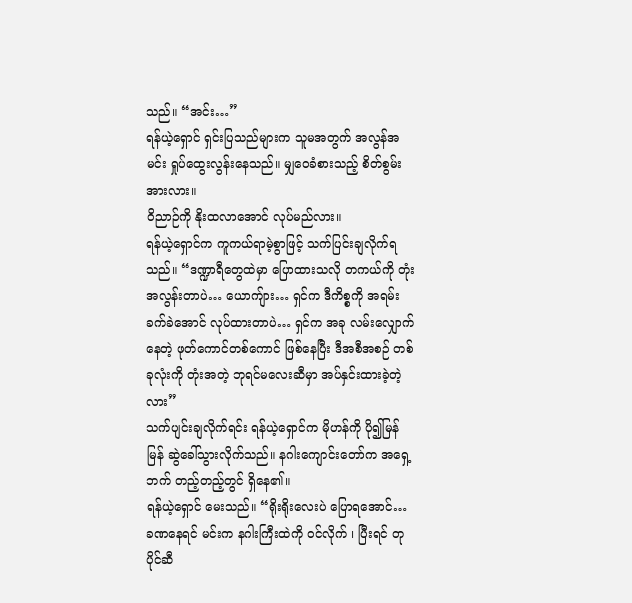သည်။ “အင်း…”
ရန်ယဲ့ရှောင် ရှင်းပြသည်များက သူမအတွက် အလွန်အမင်း ရှုပ်ထွေးလွန်းနေသည်။ မျှဝေခံစားသည့် စိတ်စွမ်းအားလား။
ဝိညာဉ်ကို နိုးထလာအောင် လုပ်မည်လား။
ရန်ယဲ့ရှောင်က ကူကယ်ရာမဲ့စွာဖြင့် သက်ပြင်းချလိုက်ရသည်။ “ဒဏ္ဍာရီတွေထဲမှာ ပြောထားသလို တကယ်ကို တုံးအလွန်းတာပဲ… ယောကျ်ား… ရှင်က ဒီကိစ္စကို အရမ်း ခက်ခဲအောင် လုပ်ထားတာပဲ… ရှင်က အခု လမ်းလျှောက်နေတဲ့ ဖုတ်ကောင်တစ်ကောင် ဖြစ်နေပြီး ဒီအစီအစဉ် တစ်ခုလုံးကို တုံးအတဲ့ ဘုရင်မလေးဆီမှာ အပ်နှင်းထားခဲ့တဲ့လား”
သက်ပျင်းချလိုက်ရင်း ရန်ယဲ့ရှောင်က မိုဟန်ကို ပို၍မြန်မြန် ဆွဲခေါ်သွားလိုက်သည်။ နဂါးကျောင်းတော်က အရှေ့ဘက် တည့်တည့်တွင် ရှိနေ၏။
ရန်ယဲ့ရှောင် မေးသည်။ “ရိုးရိုးလေးပဲ ပြောရအောင်… ခဏနေရင် မင်းက နဂါးကြီးထဲကို ဝင်လိုက် ၊ ပြီးရင် တုပိုင်ဆီ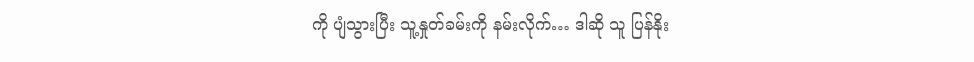ကို ပျံသွားပြီး သူ့နှုတ်ခမ်းကို နမ်းလိုက်… ဒါဆို သူ ပြန်နိုး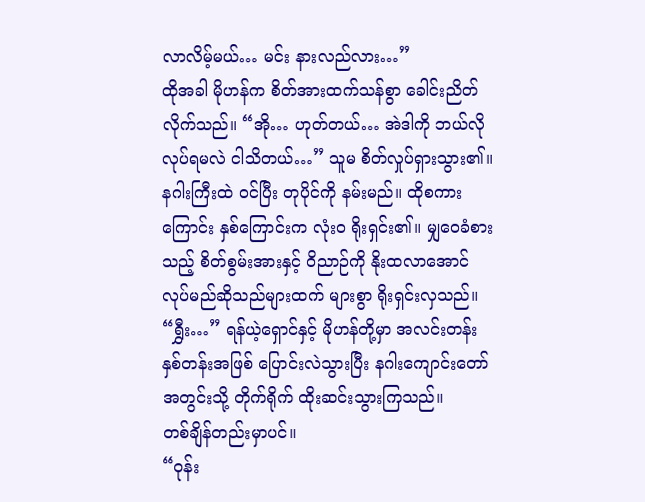လာလိမ့်မယ်… မင်း နားလည်လား…”
ထိုအခါ မိုဟန်က စိတ်အားထက်သန်စွာ ခေါင်းညိတ်လိုက်သည်။ “အို… ဟုတ်တယ်… အဲဒါကို ဘယ်လိုလုပ်ရမလဲ ငါသိတယ်…” သူမ စိတ်လှုပ်ရှားသွား၏။ နဂါးကြီးထဲ ဝင်ပြီး တုပိုင်ကို နမ်းမည်။ ထိုစကားကြောင်း နှစ်ကြောင်းက လုံးဝ ရိုးရှင်း၏။ မျှဝေခံစားသည့် စိတ်စွမ်းအားနှင့် ဝိညာဉ်ကို နိုးထလာအောင် လုပ်မည်ဆိုသည်များထက် များစွာ ရိုးရှင်းလှသည်။
“ရွှီး…” ရန်ယဲ့ရှောင်နှင့် မိုဟန်တို့မှာ အလင်းတန်း နှစ်တန်းအဖြစ် ပြောင်းလဲသွားပြီး နဂါးကျောင်းတော် အတွင်းသို့ တိုက်ရိုက် ထိုးဆင်းသွားကြသည်။
တစ်ချိန်တည်းမှာပင်။
“ဝုန်း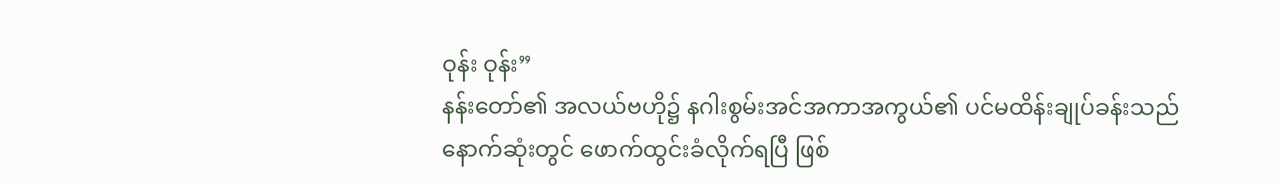ဝုန်း ဝုန်း”
နန်းတော်၏ အလယ်ဗဟို၌ နဂါးစွမ်းအင်အကာအကွယ်၏ ပင်မထိန်းချုပ်ခန်းသည် နောက်ဆုံးတွင် ဖောက်ထွင်းခံလိုက်ရပြီ ဖြစ်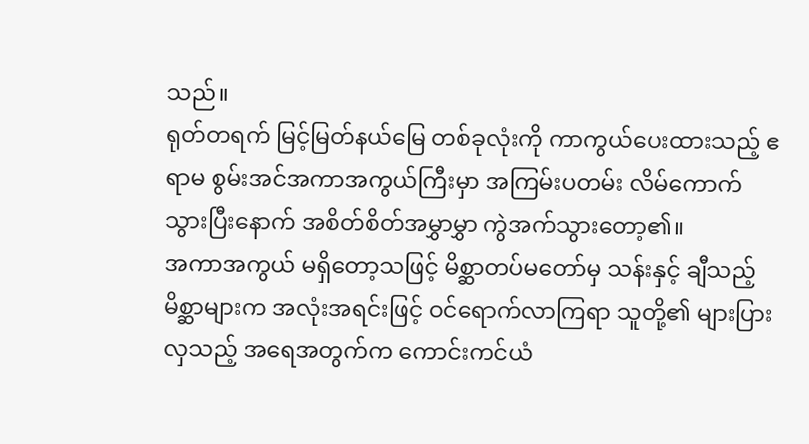သည်။
ရုတ်တရက် မြင့်မြတ်နယ်မြေ တစ်ခုလုံးကို ကာကွယ်ပေးထားသည့် ဧရာမ စွမ်းအင်အကာအကွယ်ကြီးမှာ အကြမ်းပတမ်း လိမ်ကောက်သွားပြီးနောက် အစိတ်စိတ်အမွှာမွှာ ကွဲအက်သွားတော့၏။
အကာအကွယ် မရှိတော့သဖြင့် မိစ္ဆာတပ်မတော်မှ သန်းနှင့် ချီသည့် မိစ္ဆာများက အလုံးအရင်းဖြင့် ဝင်ရောက်လာကြရာ သူတို့၏ များပြားလှသည့် အရေအတွက်က ကောင်းကင်ယံ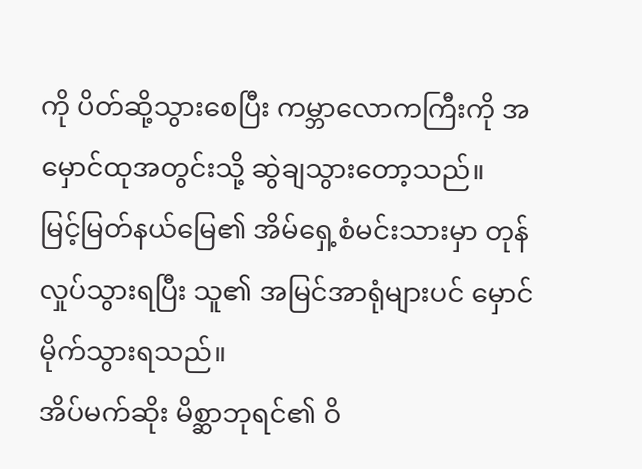ကို ပိတ်ဆို့သွားစေပြီး ကမ္ဘာလောကကြီးကို အမှောင်ထုအတွင်းသို့ ဆွဲချသွားတော့သည်။
မြင့်မြတ်နယ်မြေ၏ အိမ်ရှေ့စံမင်းသားမှာ တုန်လှုပ်သွားရပြီး သူ၏ အမြင်အာရုံများပင် မှောင်မိုက်သွားရသည်။
အိပ်မက်ဆိုး မိစ္ဆာဘုရင်၏ ဝိ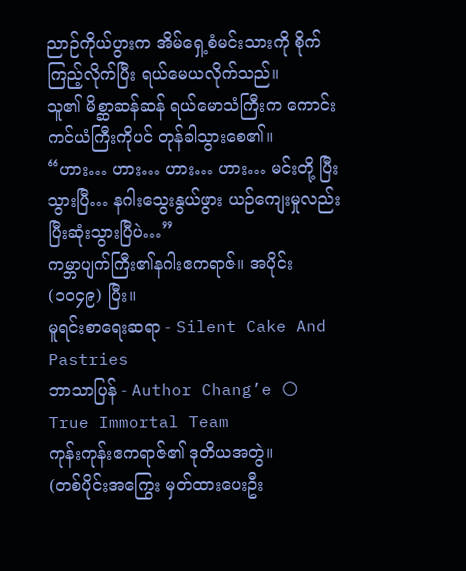ညာဉ်ကိုယ်ပွားက အိမ်ရှေ့စံမင်းသားကို စိုက်ကြည့်လိုက်ပြီး ရယ်မေယလိုက်သည်။
သူ၏ မိစ္ဆာဆန်ဆန် ရယ်မောသံကြီးက ကောင်းကင်ယံကြီးကိုပင် တုန်ခါသွားစေ၏။
“ဟား… ဟား… ဟား… ဟား… မင်းတို့ ပြီးသွားပြီ… နဂါးသွေးနွယ်ဖွား ယဉ်ကျေးမှုလည်း ပြီးဆုံးသွားပြီပဲ…”
ကမ္ဘာပျက်ကြီး၏နဂါးဧကရာဇ်။ အပိုင်း (၁၀၄၉) ပြီး။
မူရင်းစာရေးဆရာ - Silent Cake And Pastries
ဘာသာပြန် - Author Chang’e 🌕
True Immortal Team
ကုန်းကုန်းဧကရာဇ်၏ ဒုတိယအတွဲ။
(တစ်ပိုင်းအကြွေး မှတ်ထားပေးဦး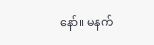နော်။ မနက်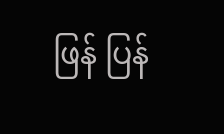ဖြန် ပြန်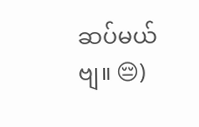ဆပ်မယ်ဗျ။ 😔)